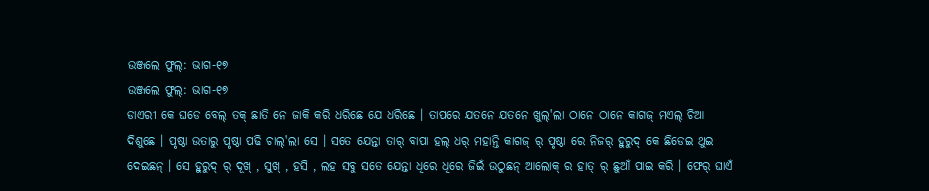ଉଞ୍ଜଲେ ଫୁଲ୍: ଭାଗ-୧୭
ଉଞ୍ଜଲେ ଫୁଲ୍: ଭାଗ-୧୭
ଡାଏରୀ କେ ଘଡେ ବେଲ୍ ତକ୍ ଛାତି ନେ ଜାକି କରି ଧରିଛେ ଯେ ଧରିଛେ । ତାପରେ ଯତନେ ଯତନେ ଖୁଲ୍'ଲା ଠାନେ ଠାନେ କାଗଜ୍ ମଏଲ୍ ଚିଆ ଦିଶୁଛେ । ପୃଷ୍ଠା ଉତାରୁ ପୃଷ୍ଠା ପଢି ଚାଲ୍'ଲା ସେ । ସତେ ଯେନ୍ତା ତାର୍ ବାପା ହଲ୍ ଧର୍ ମହାନ୍ତି କାଗଜ୍ ର୍ ପୃଷ୍ଠା ରେ ନିଜର୍ ହୁରୁଦ୍ କେ ଛିଡେଇ ଥୁଇ ଦେଇଛନ୍ । ସେ ହୁରୁଦ୍ ର୍ ଦୂଖ୍ , ସୁଖ୍ , ହସି , ଲହ ସବୁ ସତେ ଯେନ୍ତା ଧିରେ ଧିରେ ଜିଇଁ ଉଠୁଛନ୍ ଆଲୋକ୍ ର ହାତ୍ ର୍ ଛୁଆଁ ପାଇ କରି । ଫେର୍ ଘାଏଁ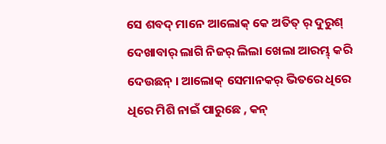ସେ ଶବଦ୍ ମାନେ ଆଲୋକ୍ କେ ଅତିତ୍ ର୍ ଦୁରୁଶ୍ ଦେଖାବାର୍ ଲାଗି ନିଜର୍ ଲିଲା ଖେଲା ଆରମ୍ଭ୍ କରି ଦେଉଛନ୍ । ଆଲୋକ୍ ସେମାନକର୍ ଭିତରେ ଧିରେ ଧିରେ ମିଶି ନାଇଁ ପାରୁଛେ , କନ୍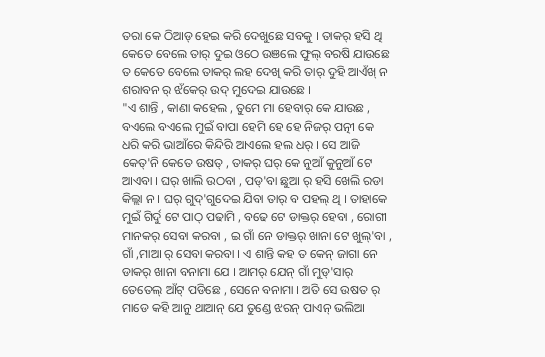ତରା କେ ଠିଆଡ୍ ହେଇ କରି ଦେଖୁଛେ ସବକୁ । ତାକର୍ ହସି ଥି କେତେ ବେଲେ ତାର୍ ଦୁଇ ଓଠେ ଉଞଲେ ଫୁଲ୍ ବରଷି ଯାଉଛେ ତ କେତେ ବେଲେ ତାକର୍ ଲହ ଦେଖି କରି ତାର୍ ଦୁହି ଆଏଁଖ୍ ନ ଶରାବନ ର୍ ଝଁକେର୍ ଉଦ୍ ମୁଦେଇ ଯାଉଛେ ।
"ଏ ଶାନ୍ତି , କାଣା କହେଲ , ତୁମେ ମା ହେବାର୍ କେ ଯାଉଛ , ବଏଲେ ବଏଲେ ମୁଇଁ ବାପା ହେମି ହେ ହେ ନିଜର୍ ପତ୍ନୀ କେ ଧରି କରି ଭାଆଁରେ କିନ୍ଦିରି ଆଏଲେ ହଲ ଧର୍ । ସେ ଆଜି କେତ୍'ନି କେତେ ଉଷତ୍ , ତାକର୍ ଘର୍ କେ ନୁଆଁ କୁନୁଆଁ ଟେ ଆଏବା । ଘର୍ ଖାଲି ଉଠବା , ପଡ୍'ବା ଛୁଆ ର୍ ହସି ଖେଲି ରଡା କିଲ୍ଲା ନ । ଘର୍ ଗୁଦ୍'ଗୁଦେଇ ଯିବା ତାର୍ ବ ପହଲ୍ ଥି । ତାହାକେ ମୁଇଁ ଗିର୍ଦୁ ଟେ ପାଠ୍ ପଢାମି , ବଢେ ଟେ ଡାକ୍ତର୍ ହେବା , ରୋଗୀ ମାନକର୍ ସେବା କରବା , ଇ ଗାଁ ନେ ଡାକ୍ତର୍ ଖାନା ଟେ ଖୁଲ୍'ବା , ଗାଁ ,ମାଆ ର୍ ସେବା କରବା । ଏ ଶାନ୍ତି କହ ତ କେନ୍ ଜାଗା ନେ ଡାକର୍ ଖାନା ବନାମା ଯେ । ଆମର୍ ଯେନ୍ ଗାଁ ମୁଡ୍'ସାର୍ ତେତେଲ୍ ଆଁଟ୍ ପଡିଛେ , ସେନେ ବନାମା । ଅତି ସେ ଉଷତ ର୍ ମାଡେ କହି ଆନୁ ଥାଆନ୍ ଯେ ତୁଣ୍ଡେ ଝରନ୍ ପାଏନ୍ ଭଲିଆ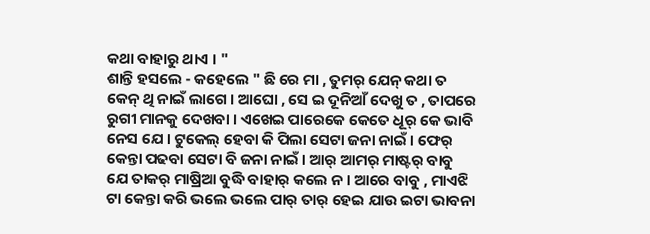କଥା ବାହାରୁ ଥାଏ । "
ଶାନ୍ତି ହସଲେ - କହେଲେ " ଛି ରେ ମା , ତୁମର୍ ଯେନ୍ କଥା ତ କେନ୍ ଥି ନାଇଁ ଲାଗେ । ଆଘୋ , ସେ ଇ ଦୂନିଆଁ ଦେଖୁ ତ , ତାପରେ ରୁଗୀ ମାନକୁ ଦେଖବା । ଏଖେଇ ପାରେକେ କେତେ ଧୂର୍ କେ ଭାବି ନେସ ଯେ । ଟୁକେଲ୍ ହେବା କି ପିଲା ସେଟା ଜନା ନାଇଁ । ଫେର୍ କେନ୍ତା ପଢବା ସେଟା ବି ଜନା ନାଇଁ । ଆର୍ ଆମର୍ ମାଷ୍ଟର୍ ବାବୁ ଯେ ତାକର୍ ମାଷ୍ରିଆ ବୁଦ୍ଧି ବାହାର୍ କଲେ ନ । ଆରେ ବାବୁ , ମାଏଝି ଟା କେନ୍ତା କରି ଭଲେ ଭଲେ ପାର୍ ତାର୍ ହେଇ ଯାଉ ଇଟା ଭାବନା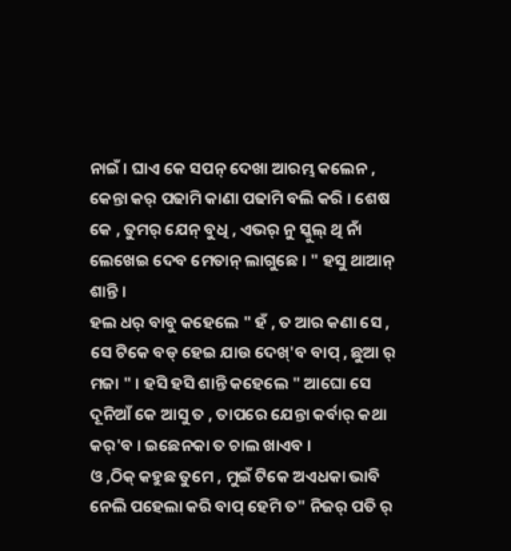ନାଇଁ । ଘାଏ କେ ସପନ୍ ଦେଖା ଆରମ୍ଭ କଲେନ , କେନ୍ତା କର୍ ପଢାମି କାଣା ପଢାମି ବଲି କରି । ଶେଷ କେ , ତୁମର୍ ଯେନ୍ ବୁଧି , ଏଭର୍ ନୁ ସ୍କୁଲ୍ ଥି ନାଁ ଲେଖେଇ ଦେବ ମେତାନ୍ ଲାଗୁଛେ । " ହସୁ ଥାଆନ୍ ଶାନ୍ତି ।
ହଲ ଧର୍ ବାବୁ କହେଲେ " ହଁ , ତ ଆର କଣା ସେ , ସେ ଟିକେ ବଡ୍ ହେଇ ଯାଉ ଦେଖ୍'ବ ବାପ୍ , ଛୁଆ ର୍ ମଜା " । ହସି ହସି ଶାନ୍ତି କହେଲେ " ଆଘୋ ସେ ଦୂନିଆଁ କେ ଆସୁ ତ , ତାପରେ ଯେନ୍ତା କର୍ବାର୍ କଥା କର୍'ବ । ଇଛେନକା ତ ଚାଲ ଖାଏବ ।
ଓ ,ଠିକ୍ କହୁଛ ତୁମେ , ମୁଇଁ ଟିକେ ଅଏଧକା ଭାବି ନେଲି ପହେଲା କରି ବାପ୍ ହେମି ତ" ନିଜର୍ ପତି ର୍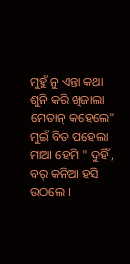ମୁହୁଁ ନୁ ଏନ୍ତା କଥା ଶୁନି କରି ଖିଜାଲା ମେତାନ୍ କହେଲେ" ମୁଇଁ ବିତ ପହେଲା ମାଆ ହେମି " ଦୁହିଁ , ବର୍ କନିଆ ହସି ଉଠଲେ ।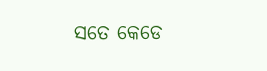ସତେ କେଡେ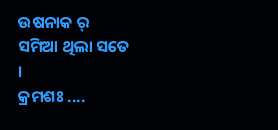ଉଷନାକ ର୍ ସମିଆ ଥିଲା ସତେ ।
କ୍ରମଶଃ ....